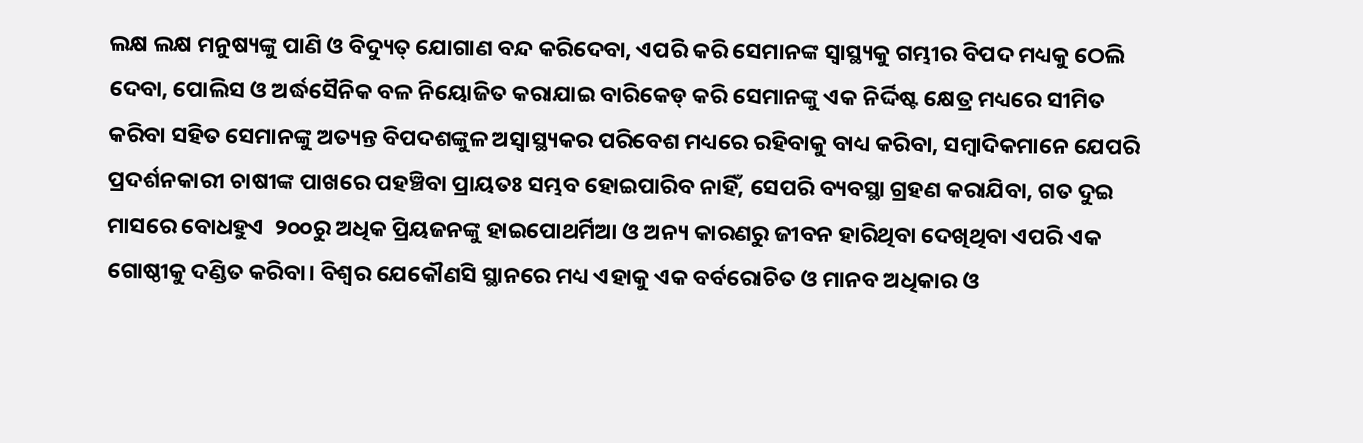ଲକ୍ଷ ଲକ୍ଷ ମନୁଷ୍ୟଙ୍କୁ ପାଣି ଓ ବିଦ୍ୟୁତ୍‌ ଯୋଗାଣ ବନ୍ଦ କରିଦେବା, ଏପରି କରି ସେମାନଙ୍କ ସ୍ୱାସ୍ଥ୍ୟକୁ ଗମ୍ଭୀର ବିପଦ ମଧ୍ୟକୁ ଠେଲି ଦେବା, ପୋଲିସ ଓ ଅର୍ଦ୍ଧସୈନିକ ବଳ ନିୟୋଜିତ କରାଯାଇ ବାରିକେଡ୍‌ କରି ସେମାନଙ୍କୁ ଏକ ନିର୍ଦ୍ଦିଷ୍ଟ କ୍ଷେତ୍ର ମଧ୍ୟରେ ସୀମିତ କରିବା ସହିତ ସେମାନଙ୍କୁ ଅତ୍ୟନ୍ତ ବିପଦଶଙ୍କୁଳ ଅସ୍ୱାସ୍ଥ୍ୟକର ପରିବେଶ ମଧ୍ୟରେ ରହିବାକୁ ବାଧ୍ୟ କରିବା, ସମ୍ବାଦିକମାନେ ଯେପରି ପ୍ରଦର୍ଶନକାରୀ ଚାଷୀଙ୍କ ପାଖରେ ପହଞ୍ଚିବା ପ୍ରାୟତଃ ସମ୍ଭବ ହୋଇପାରିବ ନାହିଁ, ସେପରି ବ୍ୟବସ୍ଥା ଗ୍ରହଣ କରାଯିବା, ଗତ ଦୁଇ ମାସରେ ବୋଧହୁଏ  ୨୦୦ରୁ ଅଧିକ ପ୍ରିୟଜନଙ୍କୁ ହାଇପୋଥର୍ମିଆ ଓ ଅନ୍ୟ କାରଣରୁ ଜୀବନ ହାରିଥିବା ଦେଖିଥିବା ଏପରି ଏକ ଗୋଷ୍ଠୀକୁ ଦଣ୍ଡିତ କରିବା। ବିଶ୍ୱର ଯେକୌଣସି ସ୍ଥାନରେ ମଧ୍ୟ ଏହାକୁ ଏକ ବର୍ବରୋଚିତ ଓ ମାନବ ଅଧିକାର ଓ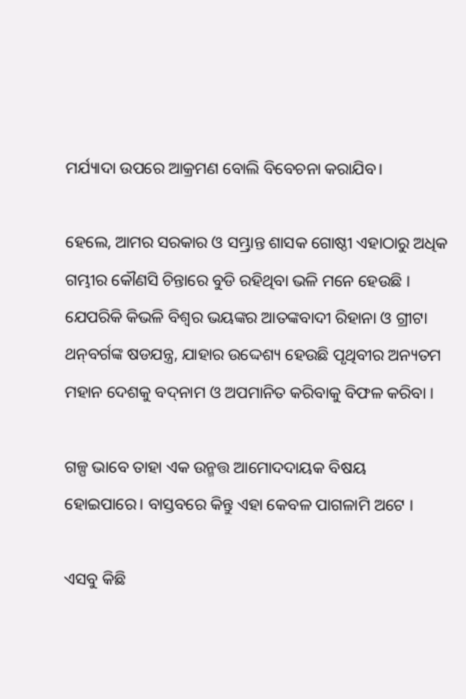ମର୍ଯ୍ୟାଦା ଉପରେ ଆକ୍ରମଣ ବୋଲି ବିବେଚନା କରାଯିବ।

ହେଲେ, ଆମର ସରକାର ଓ ସମ୍ଭ୍ରାନ୍ତ ଶାସକ ଗୋଷ୍ଠୀ ଏହାଠାରୁ ଅଧିକ ଗମ୍ଭୀର କୌଣସି ଚିନ୍ତାରେ ବୁଡି ରହିଥିବା ଭଳି ମନେ ହେଉଛି । ଯେପରିକି କିଭଳି ବିଶ୍ୱର ଭୟଙ୍କର ଆତଙ୍କବାଦୀ ରିହାନା ଓ ଗ୍ରୀଟା ଥନ୍‌ବର୍ଗଙ୍କ ଷଡଯନ୍ତ୍ର, ଯାହାର ଉଦ୍ଦେଶ୍ୟ ହେଉଛି ପୃଥିବୀର ଅନ୍ୟତମ ମହାନ ଦେଶକୁ ବଦ୍‌ନାମ ଓ ଅପମାନିତ କରିବାକୁ ବିଫଳ କରିବା ।

ଗଳ୍ପ ଭାବେ ତାହା ଏକ ଉନ୍ମତ୍ତ ଆମୋଦଦାୟକ ବିଷୟ ହୋଇପାରେ। ବାସ୍ତବରେ କିନ୍ତୁ ଏହା କେବଳ ପାଗଳାମି ଅଟେ ।

ଏସବୁ କିଛି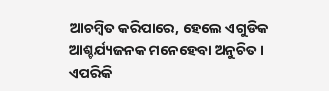ଆଚମ୍ବିତ କରିପାରେ, ହେଲେ ଏଗୁଡିକ ଆଶ୍ଚର୍ଯ୍ୟଜନକ ମନେହେବା ଅନୁଚିତ । ଏପରିକି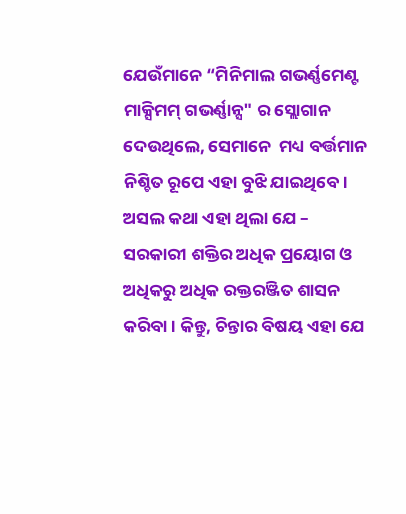ଯେଉଁମାନେ “ମିନିମାଲ ଗଭର୍ଣ୍ଣମେଣ୍ଟ ମାକ୍ସିମମ୍‌ ଗଭର୍ଣ୍ଣାନ୍ସ" ର ସ୍ଲୋଗାନ ଦେଉଥିଲେ, ସେମାନେ  ମଧ୍ୟ ବର୍ତ୍ତମାନ ନିଶ୍ଚିତ ରୂପେ ଏହା ବୁଝି ଯାଇଥିବେ। ଅସଲ କଥା ଏହା ଥିଲା ଯେ – ସରକାରୀ ଶକ୍ତିର ଅଧିକ ପ୍ରୟୋଗ ଓ ଅଧିକରୁ ଅଧିକ ରକ୍ତରଞ୍ଜିତ ଶାସନ କରିବା । କିନ୍ତୁ, ଚିନ୍ତାର ବିଷୟ ଏହା ଯେ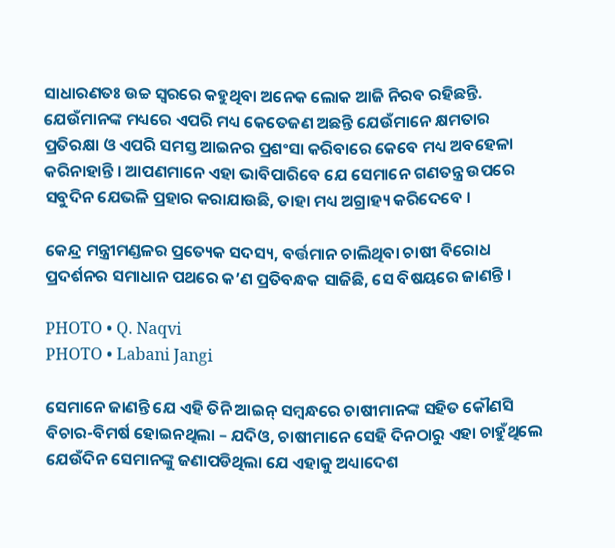ସାଧାରଣତଃ ଉଚ୍ଚ ସ୍ୱରରେ କହୁଥିବା ଅନେକ ଲୋକ ଆଜି ନିରବ ରହିଛନ୍ତି. ଯେଉଁମାନଙ୍କ ମଧ୍ୟରେ ଏପରି ମଧ୍ୟ କେତେଜଣ ଅଛନ୍ତି ଯେଉଁମାନେ କ୍ଷମତାର ପ୍ରତିରକ୍ଷା ଓ ଏପରି ସମସ୍ତ ଆଇନର ପ୍ରଶଂସା କରିବାରେ କେବେ ମଧ୍ୟ ଅବହେଳା କରିନାହାନ୍ତି । ଆପଣମାନେ ଏହା ଭାବିପାରିବେ ଯେ ସେମାନେ ଗଣତନ୍ତ୍ର ଉପରେ ସବୁଦିନ ଯେଭଳି ପ୍ରହାର କରାଯାଉଛି, ତାହା ମଧ୍ୟ ଅଗ୍ରାହ୍ୟ କରିଦେବେ ।

କେନ୍ଦ୍ର ମନ୍ତ୍ରୀମଣ୍ଡଳର ପ୍ରତ୍ୟେକ ସଦସ୍ୟ, ବର୍ତ୍ତମାନ ଚାଲିଥିବା ଚାଷୀ ବିରୋଧ ପ୍ରଦର୍ଶନର ସମାଧାନ ପଥରେ କ’ଣ ପ୍ରତିବନ୍ଧକ ସାଜିଛି, ସେ ବିଷୟରେ ଜାଣନ୍ତି ।

PHOTO • Q. Naqvi
PHOTO • Labani Jangi

ସେମାନେ ଜାଣନ୍ତି ଯେ ଏହି ତିନି ଆଇନ୍‌ ସମ୍ବନ୍ଧରେ ଚାଷୀମାନଙ୍କ ସହିତ କୌଣସି ବିଚାର-ବିମର୍ଷ ହୋଇନଥିଲା – ଯଦିଓ, ଚାଷୀମାନେ ସେହି ଦିନଠାରୁ ଏହା ଚାହୁଁଥିଲେ ଯେଉଁଦିନ ସେମାନଙ୍କୁ ଜଣାପଡିଥିଲା ଯେ ଏହାକୁ ଅଧ୍ୟାଦେଶ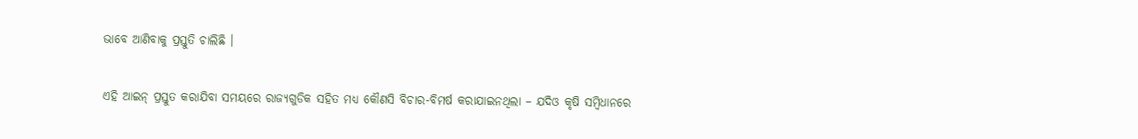ଭାବେ ଆଣିବାକୁ ପ୍ରସ୍ତୁତି ଚାଲିଛି ।

ଏହି ଆଇନ୍‌ ପ୍ରସ୍ତୁତ କରାଯିବା ସମୟରେ ରାଜ୍ୟଗୁଡିକ ସହିତ ମଧ୍ୟ କୌଣସି ବିଚାର-ବିମର୍ଷ କରାଯାଇନଥିଲା – ଯଦିଓ କୃଷି ସମ୍ବିଧାନରେ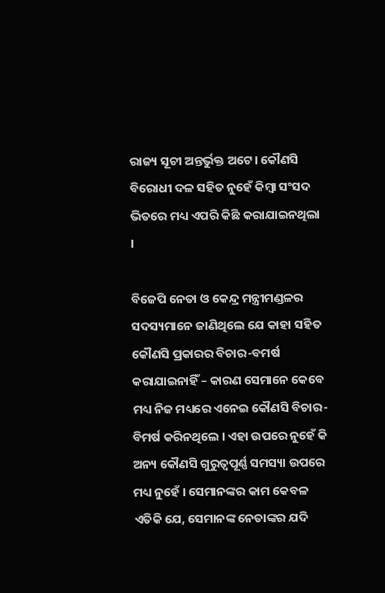ରାଜ୍ୟ ସୂଚୀ ଅନ୍ତର୍ଭୁକ୍ତ ଅଟେ। କୌଣସି ବିରୋଧୀ ଦଳ ସହିତ ନୁହେଁ କିମ୍ବା ସଂସଦ ଭିତରେ ମଧ୍ୟ ଏପରି କିଛି କରାଯାଇନଥିଲା ।

ବିଜେପି ନେତା ଓ କେନ୍ଦ୍ର ମନ୍ତ୍ରୀମଣ୍ଡଳର ସଦସ୍ୟମାନେ ଜାଣିଥିଲେ ଯେ କାହା ସହିତ କୌଣସି ପ୍ରକାରର ବିଚାର-ବମର୍ଷ କରାଯାଇନାହିଁ – କାରଣ ସେମାନେ କେବେ ମଧ୍ୟ ନିଜ ମଧ୍ୟରେ ଏନେଇ କୌଣସି ବିଚାର-ବିମର୍ଷ କରିନଥିଲେ । ଏହା ଉପରେ ନୁହେଁ କି ଅନ୍ୟ କୌଣସି ଗୁରୁତ୍ୱପୂର୍ଣ୍ଣ ସମସ୍ୟା ଉପରେ ମଧ୍ୟ ନୁହେଁ । ସେମାନଙ୍କର କାମ କେବଳ ଏତିକି ଯେ, ସେମାନଙ୍କ ନେତାଙ୍କର ଯଦି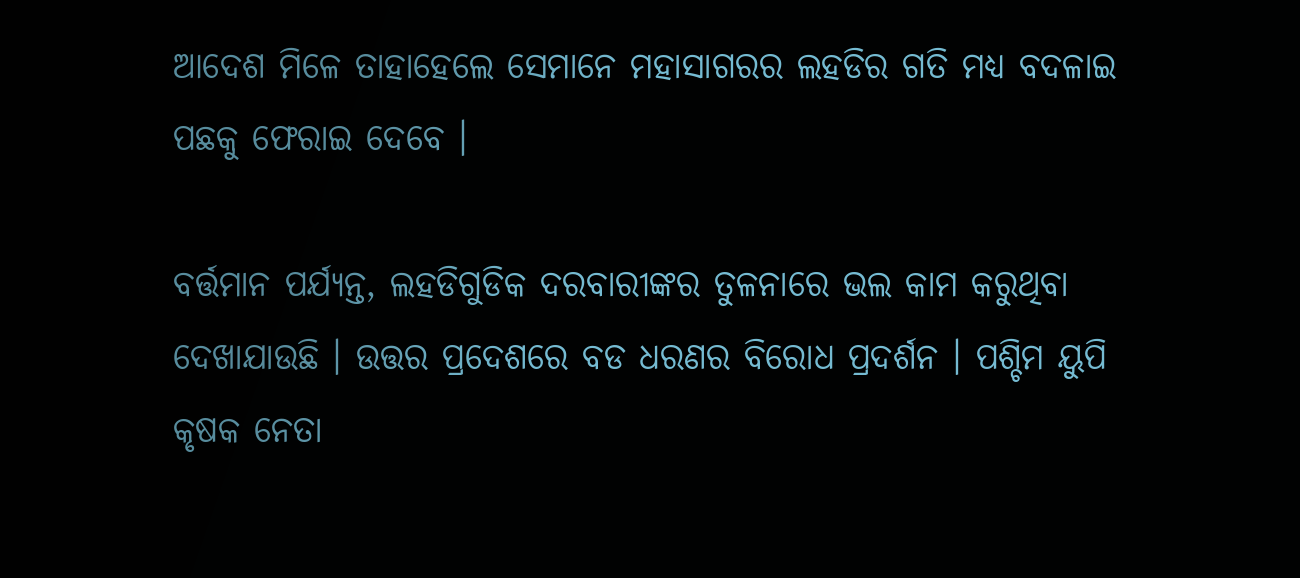ଆଦେଶ ମିଳେ ତାହାହେଲେ ସେମାନେ ମହାସାଗରର ଲହଡିର ଗତି ମଧ୍ୟ ବଦଳାଇ ପଛକୁ ଫେରାଇ ଦେବେ ।

ବର୍ତ୍ତମାନ ପର୍ଯ୍ୟନ୍ତ, ଲହଡିଗୁଡିକ ଦରବାରୀଙ୍କର ତୁଳନାରେ ଭଲ କାମ କରୁଥିବା ଦେଖାଯାଉଛି । ଉତ୍ତର ପ୍ରଦେଶରେ ବଡ ଧରଣର ବିରୋଧ ପ୍ରଦର୍ଶନ । ପଶ୍ଚିମ ୟୁପି କୃଷକ ନେତା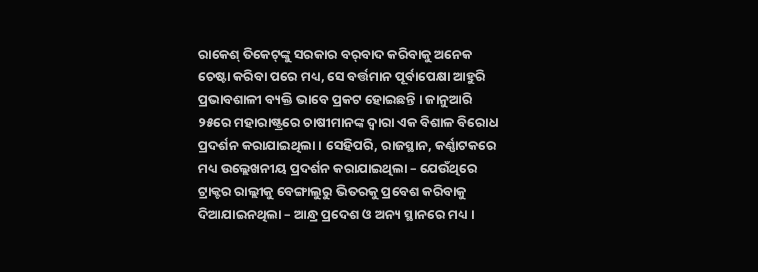ରାକେଶ୍‌ ତିକେଟ୍‌ଙ୍କୁ ସରକାର ବର୍‌ବାଦ କରିବାକୁ ଅନେକ ଚେଷ୍ଟା କରିବା ପରେ ମଧ୍ୟ, ସେ ବର୍ତ୍ତମାନ ପୂର୍ବାପେକ୍ଷା ଆହୁରି ପ୍ରଭାବଶାଳୀ ବ୍ୟକ୍ତି ଭାବେ ପ୍ରକଟ ହୋଇଛନ୍ତି । ଜାନୁଆରି ୨୫ରେ ମହାରାଷ୍ଟ୍ରରେ ଚାଷୀମାନଙ୍କ ଦ୍ୱାରା ଏକ ବିଶାଳ ବିରୋଧ ପ୍ରଦର୍ଶନ କରାଯାଇଥିଲା । ସେହିପରି, ରାଜସ୍ଥାନ, କର୍ଣ୍ଣାଟକରେ ମଧ୍ୟ ଉଲ୍ଲେଖନୀୟ ପ୍ରଦର୍ଶନ କରାଯାଇଥିଲା – ଯେଉଁଥିରେ ଟ୍ରାକ୍ଟର ରାଲ୍ଲୀକୁ ବେଙ୍ଗାଲୁରୁ ଭିତରକୁ ପ୍ରବେଶ କରିବାକୁ ଦିଆଯାଇନଥିଲା – ଆନ୍ଧ୍ର ପ୍ରଦେଶ ଓ ଅନ୍ୟ ସ୍ଥାନରେ ମଧ୍ୟ ।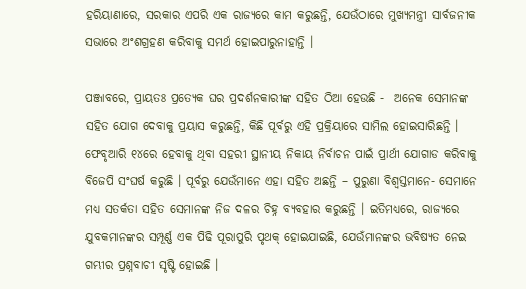ହରିୟାଣାରେ, ସରକାର ଏପରି ଏକ ରାଜ୍ୟରେ କାମ କରୁଛନ୍ତି, ଯେଉଁଠାରେ ମୁଖ୍ୟମନ୍ତ୍ରୀ ସାର୍ବଜନୀକ ସଭାରେ ଅଂଶଗ୍ରହଣ କରିବାକୁ ସମର୍ଥ ହୋଇପାରୁନାହାନ୍ତି ।

ପଞ୍ଜାବରେ, ପ୍ରାୟତଃ ପ୍ରତ୍ୟେକ ଘର ପ୍ରଦର୍ଶନକାରୀଙ୍କ ସହିତ ଠିଆ ହେଉଛି -  ଅନେକ ସେମାନଙ୍କ ସହିତ ଯୋଗ ଦେବାକୁ ପ୍ରୟାସ କରୁଛନ୍ତି, କିଛି ପୂର୍ବରୁ ଏହି ପ୍ରକ୍ରିୟାରେ ସାମିଲ ହୋଇସାରିଛନ୍ତି । ଫେବୃଆରି ୧୪ରେ ହେବାକୁ ଥିବା ସହରୀ ସ୍ଥାନୀୟ ନିକାୟ ନିର୍ବାଚନ ପାଇଁ ପ୍ରାର୍ଥୀ ଯୋଗାଡ କରିବାକୁ ବିଜେପି ସଂଘର୍ଷ କରୁଛି । ପୂର୍ବରୁ ଯେଉଁମାନେ ଏହା ସହିତ ଅଛନ୍ତି – ପୁରୁଣା ବିଶ୍ୱସ୍ତମାନେ- ସେମାନେ ମଧ୍ୟ ସତର୍କତା ସହିତ ସେମାନଙ୍କ ନିଜ ଦଳର ଚିହ୍ନ ବ୍ୟବହାର କରୁଛନ୍ତି । ଇତିମଧ୍ୟରେ, ରାଜ୍ୟରେ ଯୁବକମାନଙ୍କର ସମ୍ପୂର୍ଣ୍ଣ ଏକ ପିଢି ପୂରାପୁରି ପୃଥକ୍‌ ହୋଇଯାଇଛି, ଯେଉଁମାନଙ୍କର ଭବିଷ୍ୟତ ନେଇ ଗମ୍ଭୀର ପ୍ରଶ୍ନବାଚୀ ସୃଷ୍ଟି ହୋଇଛି ।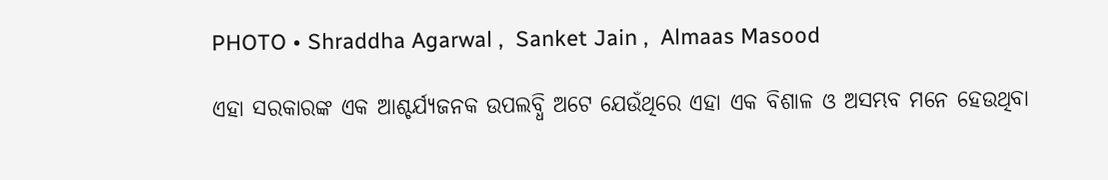PHOTO • Shraddha Agarwal ,  Sanket Jain ,  Almaas Masood

ଏହା ସରକାରଙ୍କ ଏକ ଆଶ୍ଚର୍ଯ୍ୟଜନକ ଉପଲବ୍ଧି ଅଟେ ଯେଉଁଥିରେ ଏହା ଏକ ବିଶାଳ ଓ ଅସମ୍ଭବ ମନେ ହେଉଥିବା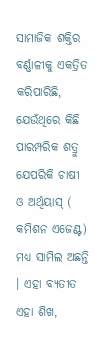ସାମାଜିକ ଶକ୍ତିର ବର୍ଣ୍ଣାଳୀକୁ ଏକତ୍ରିତ କରିପାରିଛି, ଯେଉଁଥିରେ କିଛି ପାରମ୍ପରିକ ଶତ୍ରୁ ଯେପରିକି ଚାଷୀ ଓ ଅର୍ଥିୟାସ୍‌ ( କମିଶନ ଏଜେଣ୍ଟ) ମଧ୍ୟ ସାମିଲ ଅଛନ୍ତି । ଏହା ବ୍ୟତୀତ ଏହା ଶିଖ,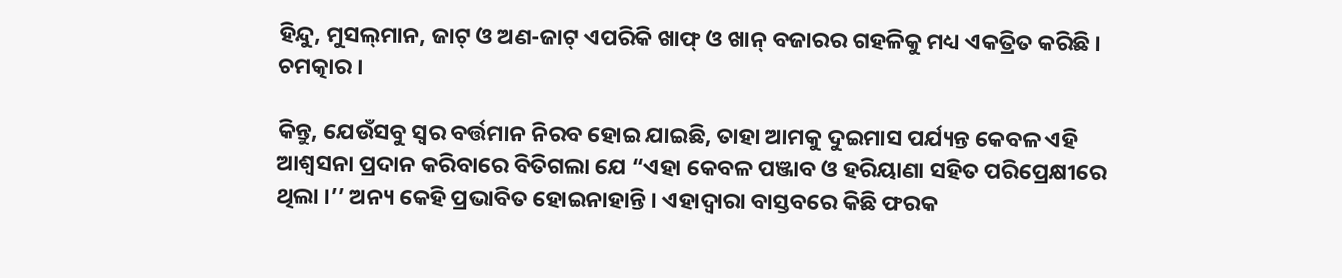ହିନ୍ଦୁ, ମୁସଲ୍‌ମାନ, ଜାଟ୍‌ ଓ ଅଣ-ଜାଟ୍‌ ଏପରିକି ଖାଫ୍‌ ଓ ଖାନ୍‌ ବଜାରର ଗହଳିକୁ ମଧ୍ୟ ଏକତ୍ରିତ କରିଛି । ଚମତ୍କାର ।

କିନ୍ତୁ, ଯେଉଁସବୁ ସ୍ୱର ବର୍ତ୍ତମାନ ନିରବ ହୋଇ ଯାଇଛି, ତାହା ଆମକୁ ଦୁଇମାସ ପର୍ଯ୍ୟନ୍ତ କେବଳ ଏହି ଆଶ୍ୱସନା ପ୍ରଦାନ କରିବାରେ ବିତିଗଲା ଯେ “ଏହା କେବଳ ପଞ୍ଜାବ ଓ ହରିୟାଣା ସହିତ ପରିପ୍ରେକ୍ଷୀରେ ଥିଲା ।’’ ଅନ୍ୟ କେହି ପ୍ରଭାବିତ ହୋଇନାହାନ୍ତି । ଏହାଦ୍ୱାରା ବାସ୍ତବରେ କିଛି ଫରକ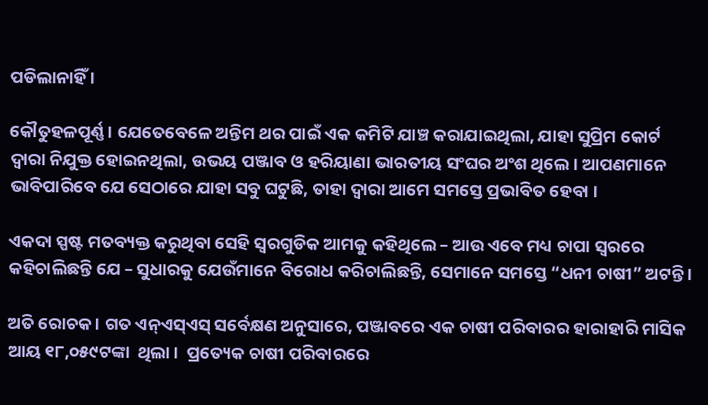ପଡିଲାନାହିଁ ।

କୌତୁହଳପୂର୍ଣ୍ଣ । ଯେତେବେଳେ ଅନ୍ତିମ ଥର ପାଇଁ ଏକ କମିଟି ଯାଞ୍ଚ କରାଯାଇଥିଲା, ଯାହା ସୁପ୍ରିମ କୋର୍ଟ ଦ୍ୱାରା ନିଯୁକ୍ତ ହୋଇନଥିଲା, ଉଭୟ ପଞ୍ଜାବ ଓ ହରିୟାଣା ଭାରତୀୟ ସଂଘର ଅଂଶ ଥିଲେ। ଆପଣମାନେ ଭାବିପାରିବେ ଯେ ସେଠାରେ ଯାହା ସବୁ ଘଟୁଛି, ତାହା ଦ୍ୱାରା ଆମେ ସମସ୍ତେ ପ୍ରଭାବିତ ହେବା ।

ଏକଦା ସ୍ପଷ୍ଟ ମତବ୍ୟକ୍ତ କରୁଥିବା ସେହି ସ୍ୱରଗୁଡିକ ଆମକୁ କହିଥିଲେ – ଆଉ ଏବେ ମଧ୍ୟ ଚାପା ସ୍ୱରରେ କହିଚାଲିଛନ୍ତି ଯେ – ସୁଧାରକୁ ଯେଉଁମାନେ ବିରୋଧ କରିଚାଲିଛନ୍ତି, ସେମାନେ ସମସ୍ତେ “ଧନୀ ଚାଷୀ” ଅଟନ୍ତି ।

ଅତି ରୋଚକ । ଗତ ଏନ୍‌ଏସ୍‌ଏସ୍‌ ସର୍ବେକ୍ଷଣ ଅନୁସାରେ, ପଞ୍ଜାବରେ ଏକ ଚାଷୀ ପରିବାରର ହାରାହାରି ମାସିକ ଆୟ ୧୮,୦୫୯ଟଙ୍କା  ଥିଲା ।  ପ୍ରତ୍ୟେକ ଚାଷୀ ପରିବାରରେ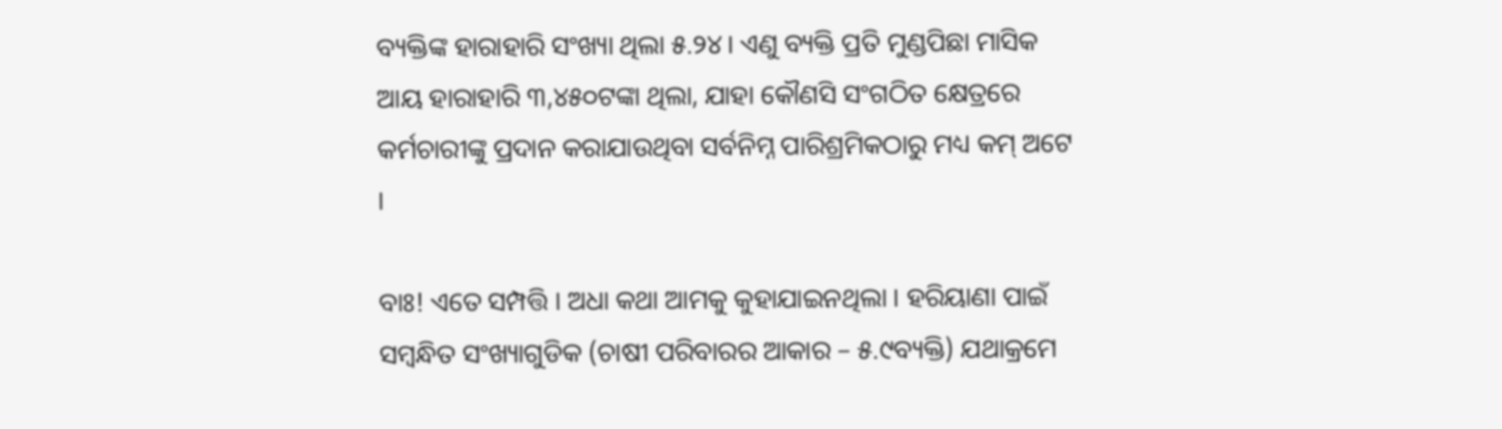ବ୍ୟକ୍ତିଙ୍କ ହାରାହାରି ସଂଖ୍ୟା ଥିଲା ୫.୨୪। ଏଣୁ ବ୍ୟକ୍ତି ପ୍ରତି ମୁଣ୍ଡପିଛା ମାସିକ ଆୟ ହାରାହାରି ୩,୪୫୦ଟଙ୍କା ଥିଲା, ଯାହା କୌଣସି ସଂଗଠିତ କ୍ଷେତ୍ରରେ କର୍ମଚାରୀଙ୍କୁ ପ୍ରଦାନ କରାଯାଉଥିବା ସର୍ବନିମ୍ନ ପାରିଶ୍ରମିକଠାରୁ ମଧ୍ୟ କମ୍‌ ଅଟେ ।

ବାଃ! ଏତେ ସମ୍ପତ୍ତି । ଅଧା କଥା ଆମକୁ କୁହାଯାଇନଥିଲା । ହରିୟାଣା ପାଇଁ ସମ୍ବନ୍ଧିତ ସଂଖ୍ୟାଗୁଡିକ (ଚାଷୀ ପରିବାରର ଆକାର – ୫.୯ବ୍ୟକ୍ତି) ଯଥାକ୍ରମେ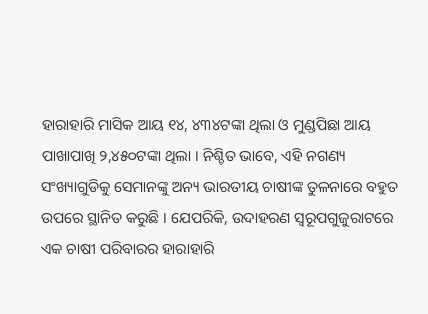ହାରାହାରି ମାସିକ ଆୟ ୧୪, ୪୩୪ଟଙ୍କା ଥିଲା ଓ ମୁଣ୍ଡପିଛା ଆୟ ପାଖାପାଖି ୨,୪୫୦ଟଙ୍କା ଥିଲା । ନିଶ୍ଚିତ ଭାବେ, ଏହି ନଗଣ୍ୟ ସଂଖ୍ୟାଗୁଡିକୁ ସେମାନଙ୍କୁ ଅନ୍ୟ ଭାରତୀୟ ଚାଷୀଙ୍କ ତୁଳନାରେ ବହୁତ ଉପରେ ସ୍ଥାନିତ କରୁଛି । ଯେପରିକି, ଉଦାହରଣ ସ୍ୱରୂପଗୁଜୁରାଟରେ ଏକ ଚାଷୀ ପରିବାରର ହାରାହାରି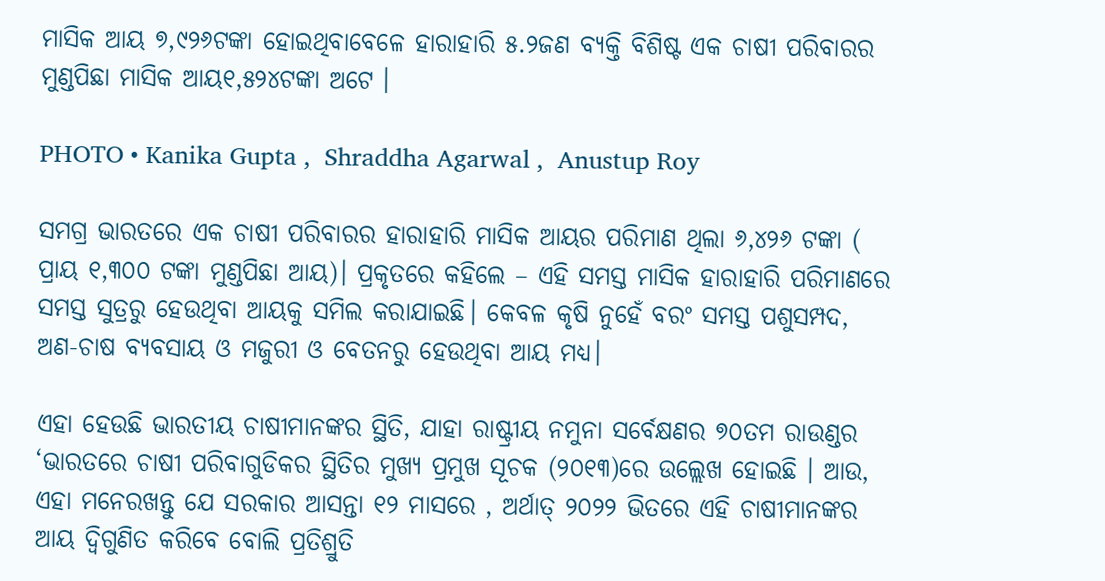ମାସିକ ଆୟ ୭,୯୨୬ଟଙ୍କା ହୋଇଥିବାବେଳେ ହାରାହାରି ୫.୨ଜଣ ବ୍ୟକ୍ତି ବିଶିଷ୍ଟ ଏକ ଚାଷୀ ପରିବାରର ମୁଣ୍ଡପିଛା ମାସିକ ଆୟ୧,୫୨୪ଟଙ୍କା ଅଟେ ।

PHOTO • Kanika Gupta ,  Shraddha Agarwal ,  Anustup Roy

ସମଗ୍ର ଭାରତରେ ଏକ ଚାଷୀ ପରିବାରର ହାରାହାରି ମାସିକ ଆୟର ପରିମାଣ ଥିଲା ୬,୪୨୬ ଟଙ୍କା ( ପ୍ରାୟ ୧,୩୦୦ ଟଙ୍କା ମୁଣ୍ଡପିଛା ଆୟ)। ପ୍ରକୃତରେ କହିଲେ – ଏହି ସମସ୍ତ ମାସିକ ହାରାହାରି ପରିମାଣରେ ସମସ୍ତ ସୁତ୍ରରୁ ହେଉଥିବା ଆୟକୁ ସମିଲ କରାଯାଇଛି। କେବଳ କୃଷି ନୁହେଁ ବରଂ ସମସ୍ତ ପଶୁସମ୍ପଦ, ଅଣ-ଚାଷ ବ୍ୟବସାୟ ଓ ମଜୁରୀ ଓ ବେତନରୁ ହେଉଥିବା ଆୟ ମଧ୍ୟ।

ଏହା ହେଉଛି ଭାରତୀୟ ଚାଷୀମାନଙ୍କର ସ୍ଥିତି, ଯାହା ରାଷ୍ଟ୍ରୀୟ ନମୁନା ସର୍ବେକ୍ଷଣର ୭୦ତମ ରାଉଣ୍ଡର ‘ଭାରତରେ ଚାଷୀ ପରିବାଗୁଡିକର ସ୍ଥିତିର ମୁଖ୍ୟ ପ୍ରମୁଖ ସୂଚକ (୨୦୧୩)ରେ ଉଲ୍ଲେଖ ହୋଇଛି । ଆଉ, ଏହା ମନେରଖନ୍ତୁ ଯେ ସରକାର ଆସନ୍ତା ୧୨ ମାସରେ , ଅର୍ଥାତ୍‌ ୨୦୨୨ ଭିତରେ ଏହି ଚାଷୀମାନଙ୍କର ଆୟ ଦ୍ୱିଗୁଣିତ କରିବେ ବୋଲି ପ୍ରତିଶ୍ରୁତି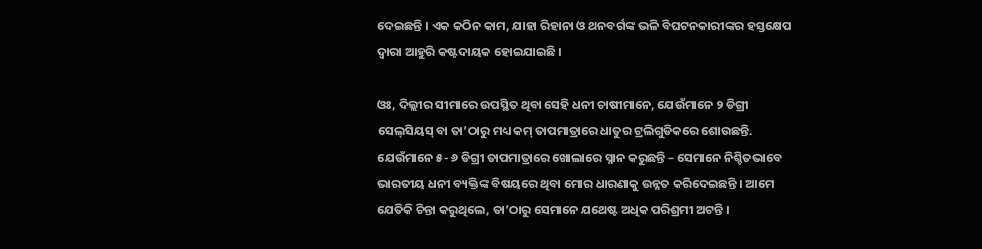ଦେଇଛନ୍ତି । ଏକ କଠିନ କାମ, ଯାହା ରିହାନା ଓ ଥନବର୍ଗଙ୍କ ଭଳି ବିଘଟନକାରୀଙ୍କର ହସ୍ତକ୍ଷେପ ଦ୍ୱାରା ଆହୁରି କଷ୍ଟଦାୟକ ହୋଇଯାଇଛି ।

ଓଃ, ଦିଲ୍ଲୀର ସୀମାରେ ଉପସ୍ଥିତ ଥିବା ସେହି ଧନୀ ଚାଷୀମାନେ, ଯେଉଁମାନେ ୨ ଡିଗ୍ରୀ ସେଲ୍‌ସିୟସ୍‌ ବା ତା’ଠାରୁ ମଧ୍ୟ କମ୍‌ ତାପମାତ୍ରାରେ ଧାତୁର ଟ୍ରଲିଗୁଡିକରେ ଶୋଉଛନ୍ତି. ଯେଉଁମାନେ ୫- ୬ ଡିଗ୍ରୀ ତାପମାତ୍ରାରେ ଖୋଲାରେ ସ୍ନାନ କରୁଛନ୍ତି – ସେମାନେ ନିଶ୍ଚିତଭାବେ ଭାରତୀୟ ଧନୀ ବ୍ୟକ୍ତିଙ୍କ ବିଷୟରେ ଥିବା ମୋର ଧାରଣାକୁ ଉନ୍ନତ କରିଦେଇଛନ୍ତି । ଆମେ ଯେତିକି ଚିନ୍ତା କରୁଥିଲେ, ତା’ଠାରୁ ସେମାନେ ଯଥେଷ୍ଟ ଅଧିକ ପରିଶ୍ରମୀ ଅଟନ୍ତି ।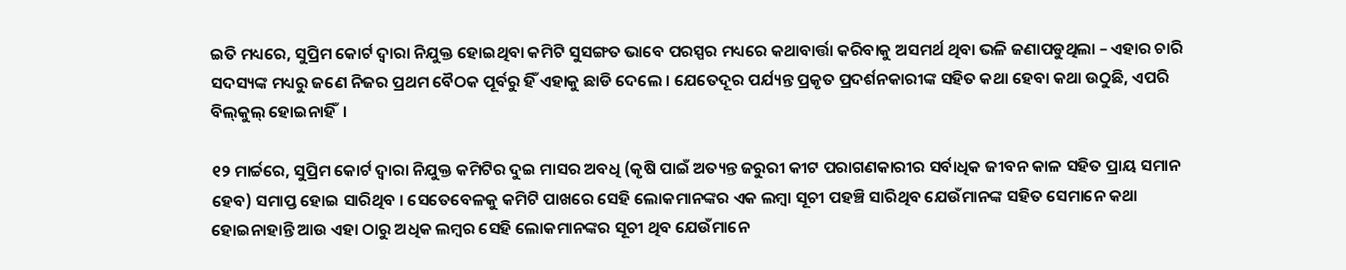ଇତି ମଧ୍ୟରେ, ସୁପ୍ରିମ କୋର୍ଟ ଦ୍ୱାରା ନିଯୁକ୍ତ ହୋଇଥିବା କମିଟି ସୁସଙ୍ଗତ ଭାବେ ପରସ୍ପର ମଧ୍ୟରେ କଥାବାର୍ତ୍ତା କରିବାକୁ ଅସମର୍ଥ ଥିବା ଭଳି ଜଣାପଡୁଥିଲା – ଏହାର ଚାରି ସଦସ୍ୟଙ୍କ ମଧ୍ୟରୁ ଜଣେ ନିଜର ପ୍ରଥମ ବୈଠକ ପୂର୍ବରୁ ହିଁ ଏହାକୁ ଛାଡି ଦେଲେ । ଯେତେଦୂର ପର୍ଯ୍ୟନ୍ତ ପ୍ରକୃତ ପ୍ରଦର୍ଶନକାରୀଙ୍କ ସହିତ କଥା ହେବା କଥା ଉଠୁଛି, ଏପରି ବିଲ୍‌କୁଲ୍‌ ହୋଇନାହିଁ  ।

୧୨ ମାର୍ଚ୍ଚରେ, ସୁପ୍ରିମ କୋର୍ଟ ଦ୍ୱାରା ନିଯୁକ୍ତ କମିଟିର ଦୁଇ ମାସର ଅବଧି (କୃଷି ପାଇଁ ଅତ୍ୟନ୍ତ ଜରୁରୀ କୀଟ ପରାଗଣକାରୀର ସର୍ବାଧିକ ଜୀବନ କାଳ ସହିତ ପ୍ରାୟ ସମାନ ହେବ) ସମାପ୍ତ ହୋଇ ସାରିଥିବ । ସେତେବେଳକୁ କମିଟି ପାଖରେ ସେହି ଲୋକମାନଙ୍କର ଏକ ଲମ୍ବା ସୂଚୀ ପହଞ୍ଚି ସାରିଥିବ ଯେଉଁମାନଙ୍କ ସହିତ ସେମାନେ କଥା ହୋଇନାହାନ୍ତି ଆଉ ଏହା ଠାରୁ ଅଧିକ ଲମ୍ବର ସେହି ଲୋକମାନଙ୍କର ସୂଚୀ ଥିବ ଯେଉଁମାନେ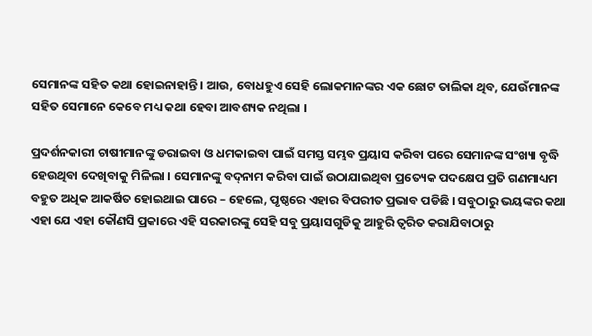ସେମାନଙ୍କ ସହିତ କଥା ହୋଇନାହାନ୍ତି । ଆଉ, ବୋଧହୁଏ ସେହି ଲୋକମାନଙ୍କର ଏକ ଛୋଟ ତାଲିକା ଥିବ, ଯେଉଁମାନଙ୍କ ସହିତ ସେମାନେ କେବେ ମଧ୍ୟ କଥା ହେବା ଆବଶ୍ୟକ ନଥିଲା ।

ପ୍ରଦର୍ଶନକାରୀ ଚାଷୀମାନଙ୍କୁ ଡରାଇବା ଓ ଧମକାଇବା ପାଇଁ ସମସ୍ତ ସମ୍ଭବ ପ୍ରୟାସ କରିବା ପରେ ସେମାନଙ୍କ ସଂଖ୍ୟା ବୃଦ୍ଧି ହେଉଥିବା ଦେଖିବାକୁ ମିଳିଲା । ସେମାନଙ୍କୁ ବଦ୍‌ନାମ କରିବା ପାଇଁ ଉଠାଯାଇଥିବା ପ୍ରତ୍ୟେକ ପଦକ୍ଷେପ ପ୍ରତି ଗଣମାଧ୍ୟମ ବହୁତ ଅଧିକ ଆକର୍ଷିତ ହୋଇଥାଇ ପାରେ – ହେଲେ, ପୃଷ୍ଠରେ ଏହାର ବିପରୀତ ପ୍ରଭାବ ପଡିଛି । ସବୁଠାରୁ ଭୟଙ୍କର କଥା ଏହା ଯେ ଏହା କୌଣସି ପ୍ରକାରେ ଏହି ସରକାରଙ୍କୁ ସେହି ସବୁ ପ୍ରୟାସଗୁଡିକୁ ଆହୁରି ତ୍ୱରିତ କରାଯିବାଠାରୁ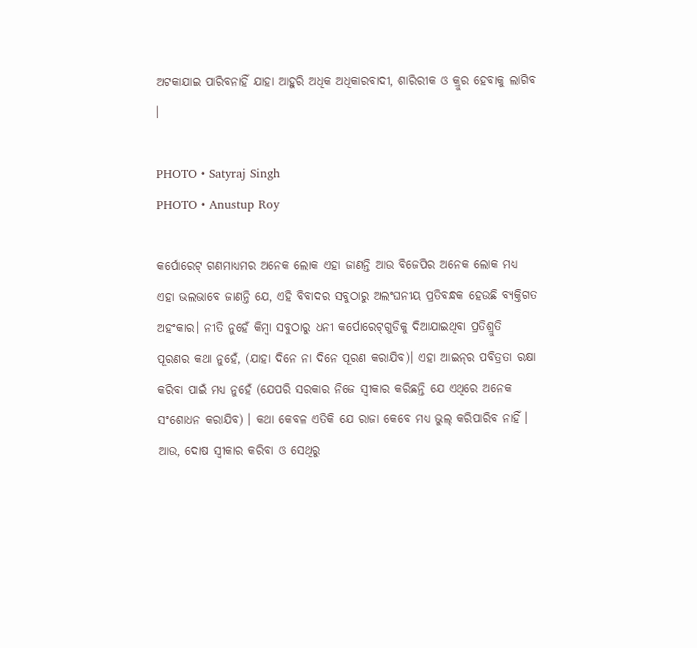ଅଟକାଯାଇ ପାରିବନାହିଁ ଯାହା ଆହୁରି ଅଧିକ ଅଧିକାରବାଦୀ, ଶାରିରୀକ ଓ କ୍ରୁର ହେବାକୁ ଲାଗିବ ।

PHOTO • Satyraj Singh
PHOTO • Anustup Roy

କର୍ପୋରେଟ୍‌ ଗଣମାଧ୍ୟମର ଅନେକ ଲୋକ ଏହା ଜାଣନ୍ତି ଆଉ ବିଜେପିର ଅନେକ ଲୋକ ମଧ୍ୟ ଏହା ଭଲଭାବେ ଜାଣନ୍ତି ଯେ, ଏହି ବିବାଦର ସବୁଠାରୁ ଅଲଂଘନୀୟ ପ୍ରତିବନ୍ଧକ ହେଉଛି ବ୍ୟକ୍ତିଗତ ଅହଂକାର। ନୀତି ନୁହେଁ କିମ୍ବା ସବୁଠାରୁ ଧନୀ କର୍ପୋରେଟ୍‌ଗୁଡିକୁ ଦିଆଯାଇଥିବା ପ୍ରତିଶ୍ରୁତି ପୂରଣର କଥା ନୁହେଁ, (ଯାହା ଦିନେ ନା ଦିନେ ପୂରଣ କରାଯିବ)। ଏହା ଆଇନ୍‌ର ପବିତ୍ରତା ରକ୍ଷା କରିବା ପାଇଁ ମଧ୍ୟ ନୁହେଁ (ଯେପରି ସରକାର ନିଜେ ସ୍ୱୀକାର କରିଛନ୍ତି ଯେ ଏଥିରେ ଅନେକ ସଂଶୋଧନ କରାଯିବ) । କଥା କେବଳ ଏତିକି ଯେ ରାଜା କେବେ ମଧ୍ୟ ଭୁଲ୍‌ କରିପାରିବ ନାହିଁ । ଆଉ, ଦୋଷ ସ୍ୱୀକାର କରିବା ଓ ସେଥିରୁ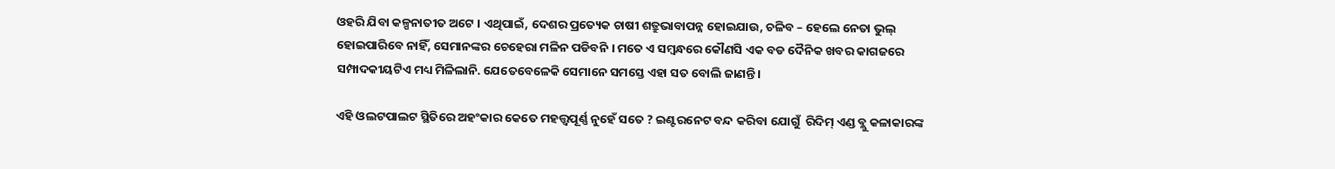ଓହରି ଯିବା କଳ୍ପନାତୀତ ଅଟେ । ଏଥିପାଇଁ, ଦେଶର ପ୍ରତ୍ୟେକ ଚାଷୀ ଶତ୍ରୁଭାବାପନ୍ନ ହୋଇଯାଉ, ଚଳିବ – ହେଲେ ନେତା ଭୁଲ୍‌ ହୋଇପାରିବେ ନାହିଁ, ସେମାନଙ୍କର ଚେହେରା ମଳିନ ପଡିବନି । ମତେ ଏ ସମ୍ବନ୍ଧରେ କୌଣସି ଏକ ବଡ ଦୈନିକ ଖବର କାଗଜରେ ସମ୍ପାଦକୀୟଟିଏ ମଧ୍ୟ ମିଳିଲାନି. ଯେତେବେଳେକି ସେମାନେ ସମସ୍ତେ ଏହା ସତ ବୋଲି ଜାଣନ୍ତି ।

ଏହି ଓଲଟପାଲଟ ସ୍ଥିତିରେ ଅହଂକାର କେତେ ମହତ୍ତ୍ୱପୂର୍ଣ୍ଣ ନୁହେଁ ସତେ ? ଇଣ୍ଟରନେଟ ବନ୍ଦ କରିବା ଯୋଗୁଁ  ରିଦିମ୍‌ ଏଣ୍ଡ ବ୍ଲୁ କଳାକାରଙ୍କ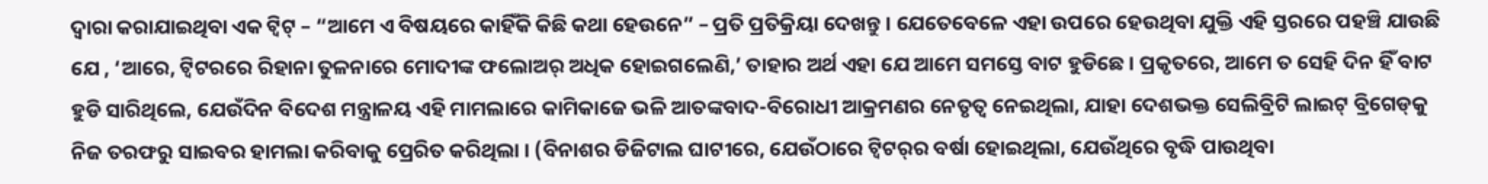ଦ୍ୱାରା କରାଯାଇଥିବା ଏକ ଟ୍ୱିଟ୍‌ – “ଆମେ ଏ ବିଷୟରେ କାହିଁକି କିଛି କଥା ହେଉନେ” – ପ୍ରତି ପ୍ରତିକ୍ରିୟା ଦେଖନ୍ତୁ । ଯେତେବେଳେ ଏହା ଉପରେ ହେଉଥିବା ଯୁକ୍ତି ଏହି ସ୍ତରରେ ପହଞ୍ଚି ଯାଉଛି ଯେ , ‘ଆରେ, ଟ୍ୱିଟରରେ ରିହାନା ତୁଳନାରେ ମୋଦୀଙ୍କ ଫଲୋଅର୍‌ ଅଧିକ ହୋଇଗଲେଣି,’ ତାହାର ଅର୍ଥ ଏହା ଯେ ଆମେ ସମସ୍ତେ ବାଟ ହୁଡିଛେ । ପ୍ରକୃତରେ, ଆମେ ତ ସେହି ଦିନ ହିଁ ବାଟ ହୁଡି ସାରିଥିଲେ, ଯେଉଁଦିନ ବିଦେଶ ମନ୍ତ୍ରାଳୟ ଏହି ମାମଲାରେ କାମିକାଜେ ଭଳି ଆତଙ୍କବାଦ-ବିରୋଧୀ ଆକ୍ରମଣର ନେତୃତ୍ୱ ନେଇଥିଲା, ଯାହା ଦେଶଭକ୍ତ ସେଲିବ୍ରିଟି ଲାଇଟ୍‌ ବ୍ରିଗେଡ୍‌କୁ ନିଜ ତରଫରୁ ସାଇବର ହାମଲା କରିବାକୁ ପ୍ରେରିତ କରିଥିଲା । (ବିନାଶର ଡିଜିଟାଲ ଘାଟୀରେ, ଯେଉଁଠାରେ ଟ୍ୱିଟର୍‌ର ବର୍ଷା ହୋଇଥିଲା, ଯେଉଁଥିରେ ବୃଦ୍ଧି ପାଉଥିବା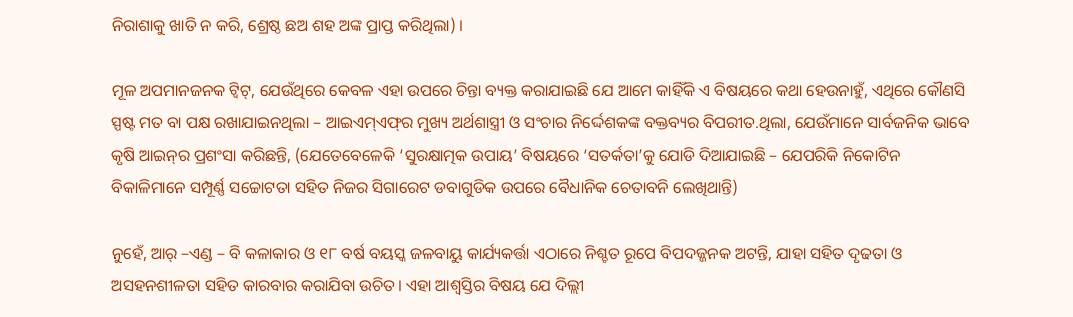ନିରାଶାକୁ ଖାତି ନ କରି, ଶ୍ରେଷ୍ଠ ଛଅ ଶହ ଅଙ୍କ ପ୍ରାପ୍ତ କରିଥିଲା) ।

ମୂଳ ଅପମାନଜନକ ଟ୍ୱିଟ୍‌, ଯେଉଁଥିରେ କେବଳ ଏହା ଉପରେ ଚିନ୍ତା ବ୍ୟକ୍ତ କରାଯାଇଛି ଯେ ଆମେ କାହିଁକି ଏ ବିଷୟରେ କଥା ହେଉନାହୁଁ, ଏଥିରେ କୌଣସି ସ୍ପଷ୍ଟ ମତ ବା ପକ୍ଷ ରଖାଯାଇନଥିଲା – ଆଇଏମ୍‌ଏଫ୍‌ର ମୁଖ୍ୟ ଅର୍ଥଶାସ୍ତ୍ରୀ ଓ ସଂଚାର ନିର୍ଦ୍ଦେଶକଙ୍କ ବକ୍ତବ୍ୟର ବିପରୀତ.ଥିଲା, ଯେଉଁମାନେ ସାର୍ବଜନିକ ଭାବେ କୃଷି ଆଇନ୍‌ର ପ୍ରଶଂସା କରିଛନ୍ତି, (ଯେତେବେଳେକି ‘ସୁରକ୍ଷାତ୍ମକ ଉପାୟ’ ବିଷୟରେ ‘ସତର୍କତା’କୁ ଯୋଡି ଦିଆଯାଇଛି – ଯେପରିକି ନିକୋଟିନ ବିକାଳିମାନେ ସମ୍ପୂର୍ଣ୍ଣ ସଚ୍ଚୋଟତା ସହିତ ନିଜର ସିଗାରେଟ ଡବାଗୁଡିକ ଉପରେ ବୈଧାନିକ ଚେତାବନି ଲେଖିଥାନ୍ତି)

ନୁହେଁ, ଆର୍‌ –ଏଣ୍ଡ – ବି କଳାକାର ଓ ୧୮ ବର୍ଷ ବୟସ୍କ ଜଳବାୟୁ କାର୍ଯ୍ୟକର୍ତ୍ତା ଏଠାରେ ନିଶ୍ଚତ ରୂପେ ବିପଦଜ୍ଜନକ ଅଟନ୍ତି, ଯାହା ସହିତ ଦୃଢତା ଓ ଅସହନଶୀଳତା ସହିତ କାରବାର କରାଯିବା ଉଚିତ। ଏହା ଆଶ୍ୱସ୍ତିର ବିଷୟ ଯେ ଦିଲ୍ଲୀ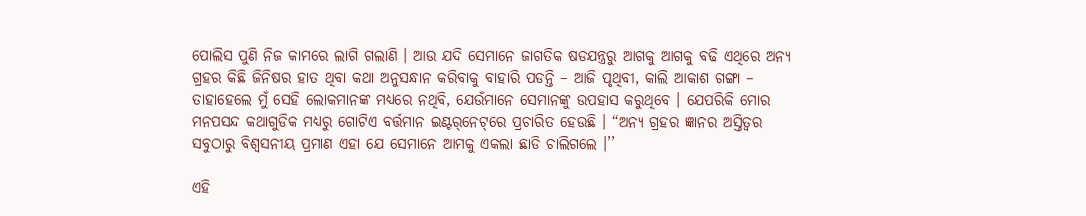ପୋଲିସ ପୁଣି ନିଜ କାମରେ ଲାଗି ଗଲାଣି । ଆଉ ଯଦି ସେମାନେ ଜାଗତିକ ଷଡଯନ୍ତ୍ରରୁ ଆଗକୁ ଆଗକୁ ବଢି ଏଥିରେ ଅନ୍ୟ ଗ୍ରହର କିଛି ଜିନିଷର ହାତ ଥିବା କଥା ଅନୁସନ୍ଧାନ କରିବାକୁ ବାହାରି ପଡନ୍ତି – ଆଜି ପୃଥିବୀ, କାଲି ଆକାଶ ଗଙ୍ଗା – ତାହାହେଲେ ମୁଁ ସେହି ଲୋକମାନଙ୍କ ମଧ୍ୟରେ ନଥିବି, ଯେଉଁମାନେ ସେମାନଙ୍କୁ ଉପହାସ କରୁଥିବେ । ଯେପରିକି ମୋର ମନପସନ୍ଦ କଥାଗୁଡିକ ମଧ୍ୟରୁ ଗୋଟିଏ ବର୍ତ୍ତମାନ ଇଣ୍ଟର୍‌ନେଟ୍‌ରେ ପ୍ରଚାରିତ ହେଉଛି । “ଅନ୍ୟ ଗ୍ରହର ଜ୍ଞାନର ଅସ୍ତିତ୍ୱର ସବୁଠାରୁ ବିଶ୍ୱସନୀୟ ପ୍ରମାଣ ଏହା ଯେ ସେମାନେ ଆମକୁ ଏକଲା ଛାଡି ଚାଲିଗଲେ ।’’

ଏହି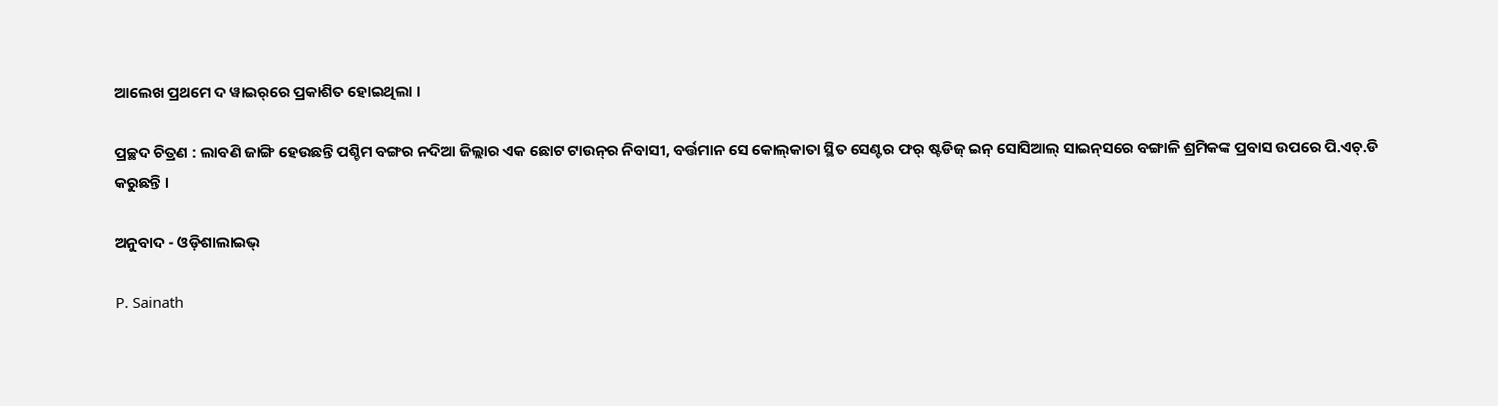ଆଲେଖ ପ୍ରଥମେ ଦ ୱାଇର୍‌ରେ ପ୍ରକାଶିତ ହୋଇଥିଲା ।

ପ୍ରଚ୍ଛଦ ଚିତ୍ରଣ : ଲାବଣି ଜାଙ୍ଗି ହେଉଛନ୍ତି ପଶ୍ଚିମ ବଙ୍ଗର ନଦିଆ ଜିଲ୍ଲାର ଏକ ଛୋଟ ଟାଉନ୍‌ର ନିବାସୀ, ବର୍ତ୍ତମାନ ସେ କୋଲ୍‌କାତା ସ୍ଥିତ ସେଣ୍ଟର ଫର୍‌ ଷ୍ଟଡିଜ୍‌ ଇନ୍‌ ସୋସିଆଲ୍‌ ସାଇନ୍‌ସରେ ବଙ୍ଗାଳି ଶ୍ରମିକଙ୍କ ପ୍ରବାସ ଉପରେ ପି.ଏଚ୍‌.ଡି କରୁଛନ୍ତି ।

ଅନୁବାଦ - ଓଡ଼ିଶାଲାଇଭ୍‍

P. Sainath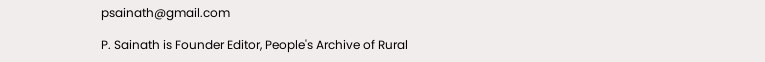psainath@gmail.com

P. Sainath is Founder Editor, People's Archive of Rural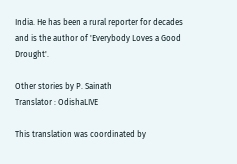India. He has been a rural reporter for decades and is the author of 'Everybody Loves a Good Drought'.

Other stories by P. Sainath
Translator : OdishaLIVE

This translation was coordinated by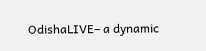OdishaLIVE– a dynamic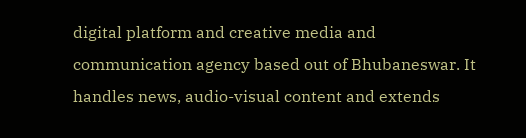digital platform and creative media and communication agency based out of Bhubaneswar. It handles news, audio-visual content and extends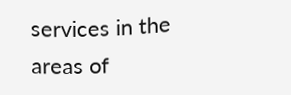services in the areas of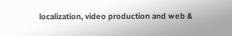localization, video production and web &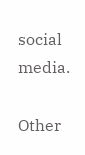social media.

Other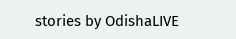stories by OdishaLIVE